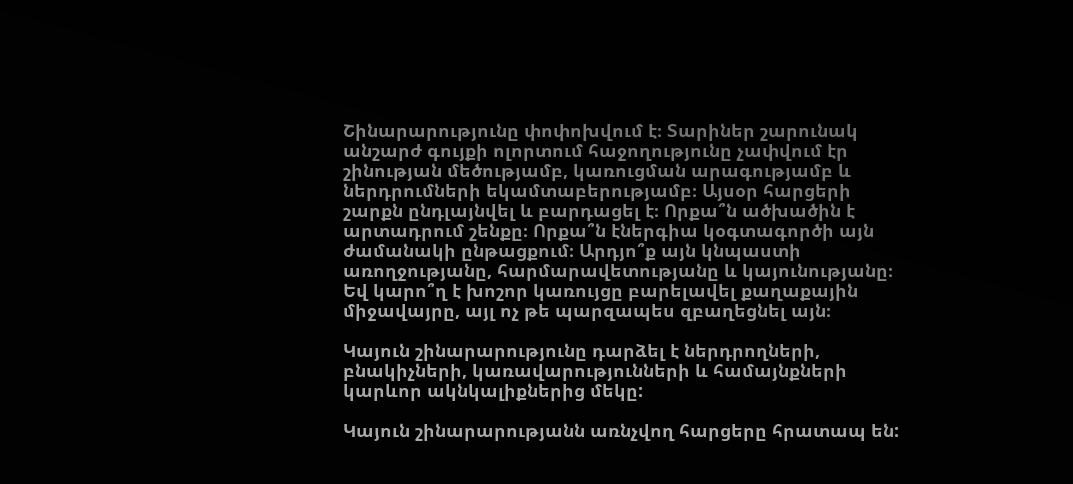Շինարարությունը փոփոխվում է։ Տարիներ շարունակ անշարժ գույքի ոլորտում հաջողությունը չափվում էր շինության մեծությամբ, կառուցման արագությամբ և ներդրումների եկամտաբերությամբ։ Այսօր հարցերի շարքն ընդլայնվել և բարդացել է։ Որքա՞ն ածխածին է արտադրում շենքը։ Որքա՞ն էներգիա կօգտագործի այն ժամանակի ընթացքում։ Արդյո՞ք այն կնպաստի առողջությանը, հարմարավետությանը և կայունությանը։ Եվ կարո՞ղ է խոշոր կառույցը բարելավել քաղաքային միջավայրը, այլ ոչ թե պարզապես զբաղեցնել այն։

Կայուն շինարարությունը դարձել է ներդրողների, բնակիչների, կառավարությունների և համայնքների կարևոր ակնկալիքներից մեկը:

Կայուն շինարարությանն առնչվող հարցերը հրատապ են: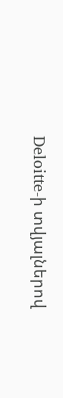Deloitte-ի տվյալներով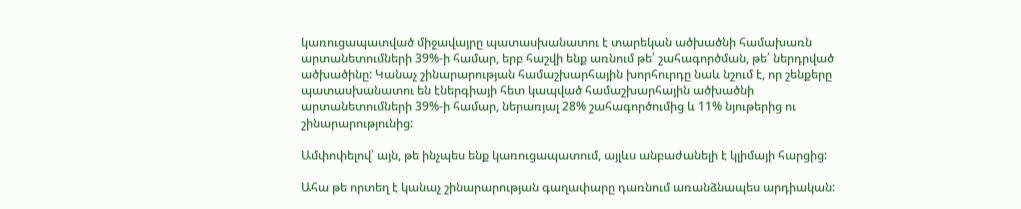կառուցապատված միջավայրը պատասխանատու է տարեկան ածխածնի համախառն արտանետումների 39%-ի համար, երբ հաշվի ենք առնում թե՛ շահագործման, թե՛ ներդրված ածխածինը: Կանաչ շինարարության համաշխարհային խորհուրդը նաև նշում է, որ շենքերը պատասխանատու են էներգիայի հետ կապված համաշխարհային ածխածնի արտանետումների 39%-ի համար, ներառյալ 28% շահագործումից և 11% նյութերից ու շինարարությունից:

Ամփոփելով՝ այն, թե ինչպես ենք կառուցապատում, այլևս անբաժանելի է կլիմայի հարցից:

Ահա թե որտեղ է կանաչ շինարարության գաղափարը դառնում առանձնապես արդիական: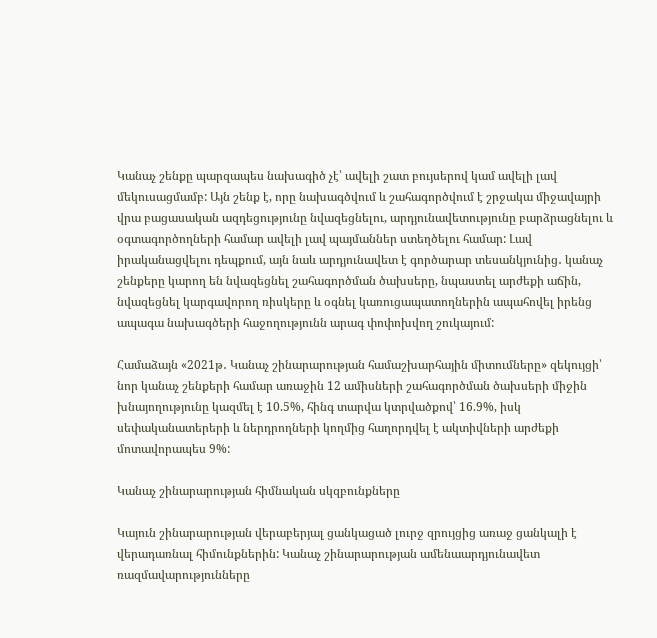Կանաչ շենքը պարզապես նախագիծ չէ՝ ավելի շատ բույսերով կամ ավելի լավ մեկուսացմամբ: Այն շենք է, որը նախագծվում և շահագործվում է շրջակա միջավայրի վրա բացասական ազդեցությունը նվազեցնելու, արդյունավետությունը բարձրացնելու և օգտագործողների համար ավելի լավ պայմաններ ստեղծելու համար: Լավ իրականացվելու դեպքում, այն նաև արդյունավետ է գործարար տեսանկյունից․ կանաչ շենքերը կարող են նվազեցնել շահագործման ծախսերը, նպաստել արժեքի աճին, նվազեցնել կարգավորող ռիսկերը և օգնել կառուցապատողներին ապահովել իրենց ապագա նախագծերի հաջողությունն արագ փոփոխվող շուկայում:

Համաձայն «2021թ․ Կանաչ շինարարության համաշխարհային միտումները» զեկույցի՝ նոր կանաչ շենքերի համար առաջին 12 ամիսների շահագործման ծախսերի միջին խնայողությունը կազմել է 10.5%, հինգ տարվա կտրվածքով՝ 16.9%, իսկ սեփականատերերի և ներդրողների կողմից հաղորդվել է ակտիվների արժեքի մոտավորապես 9%:

Կանաչ շինարարության հիմնական սկզբունքները

Կայուն շինարարության վերաբերյալ ցանկացած լուրջ զրույցից առաջ ցանկալի է վերադառնալ հիմունքներին: Կանաչ շինարարության ամենաարդյունավետ ռազմավարությունները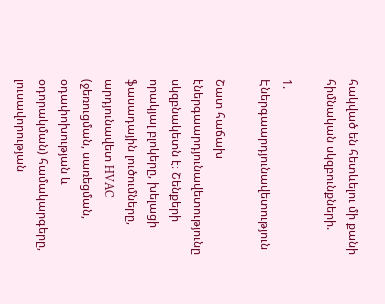հակված են հետևելու մի քանի հիմնական սկզբունքների.

1. Էներգաարդյունավետություն

Շատ հաճախ էներգաարդյունավետությունը սկզբնակետն է։ Շենքերի որակյալ բլոկերը, խելացի ֆասադային լուծումները, արդյունավետ HVAC (ջեռուցման, սառեցման, օդափոխության և օդորակման) համակարգերը, լուսավորության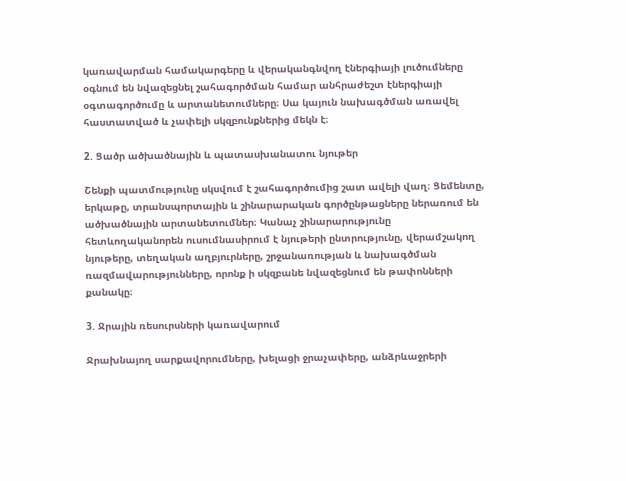կառավարման համակարգերը և վերականգնվող էներգիայի լուծումները օգնում են նվազեցնել շահագործման համար անհրաժեշտ էներգիայի օգտագործումը և արտանետումները։ Սա կայուն նախագծման առավել հաստատված և չափելի սկզբունքներից մեկն է։

2. Ցածր ածխածնային և պատասխանատու նյութեր

Շենքի պատմությունը սկսվում է շահագործումից շատ ավելի վաղ։ Ցեմենտը, երկաթը, տրանսպորտային և շինարարական գործընթացները ներառում են ածխածնային արտանետումներ։ Կանաչ շինարարությունը հետևողականորեն ուսումնասիրում է նյութերի ընտրությունը, վերամշակող նյութերը, տեղական աղբյուրները, շրջանառության և նախագծման ռազմավարությունները, որոնք ի սկզբանե նվազեցնում են թափոնների քանակը։

3. Ջրային ռեսուրսների կառավարում

Ջրախնայող սարքավորումները, խելացի ջրաչափերը, անձրևաջրերի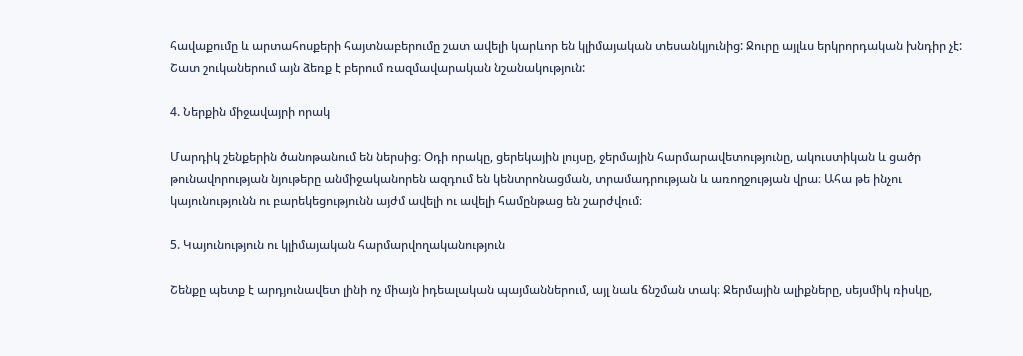հավաքումը և արտահոսքերի հայտնաբերումը շատ ավելի կարևոր են կլիմայական տեսանկյունից: Ջուրը այլևս երկրորդական խնդիր չէ: Շատ շուկաներում այն ձեռք է բերում ռազմավարական նշանակություն:

4. Ներքին միջավայրի որակ

Մարդիկ շենքերին ծանոթանում են ներսից։ Օդի որակը, ցերեկային լույսը, ջերմային հարմարավետությունը, ակուստիկան և ցածր թունավորության նյութերը անմիջականորեն ազդում են կենտրոնացման, տրամադրության և առողջության վրա։ Ահա թե ինչու կայունությունն ու բարեկեցությունն այժմ ավելի ու ավելի համընթաց են շարժվում։

5. Կայունություն ու կլիմայական հարմարվողականություն

Շենքը պետք է արդյունավետ լինի ոչ միայն իդեալական պայմաններում, այլ նաև ճնշման տակ։ Ջերմային ալիքները, սեյսմիկ ռիսկը,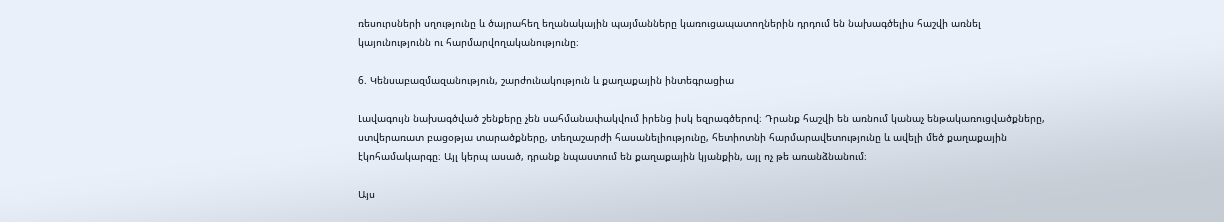ռեսուրսների սղությունը և ծայրահեղ եղանակային պայմանները կառուցապատողներին դրդում են նախագծելիս հաշվի առնել կայունությունն ու հարմարվողականությունը։

6. Կենսաբազմազանություն, շարժունակություն և քաղաքային ինտեգրացիա

Լավագույն նախագծված շենքերը չեն սահմանափակվում իրենց իսկ եզրագծերով։ Դրանք հաշվի են առնում կանաչ ենթակառուցվածքները, ստվերառատ բացօթյա տարածքները, տեղաշարժի հասանելիությունը, հետիոտնի հարմարավետությունը և ավելի մեծ քաղաքային էկոհամակարգը։ Այլ կերպ ասած, դրանք նպաստում են քաղաքային կյանքին, այլ ոչ թե առանձնանում։

Այս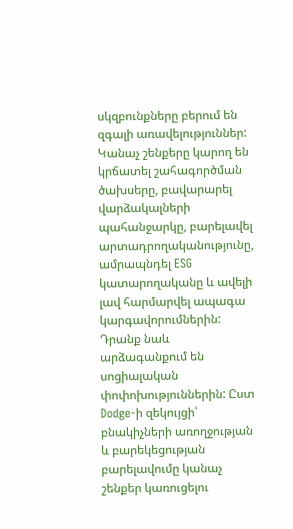սկզբունքները բերում են զգալի առավելություններ: Կանաչ շենքերը կարող են կրճատել շահագործման ծախսերը, բավարարել վարձակալների պահանջարկը, բարելավել արտադրողականությունը, ամրապնդել ESG կատարողականը և ավելի լավ հարմարվել ապագա կարգավորումներին: Դրանք նաև արձագանքում են սոցիալական փոփոխություններին: Ըստ Dodge-ի զեկույցի՝ բնակիչների առողջության և բարեկեցության բարելավումը կանաչ շենքեր կառուցելու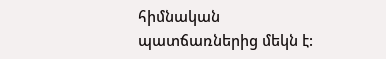հիմնական պատճառներից մեկն է: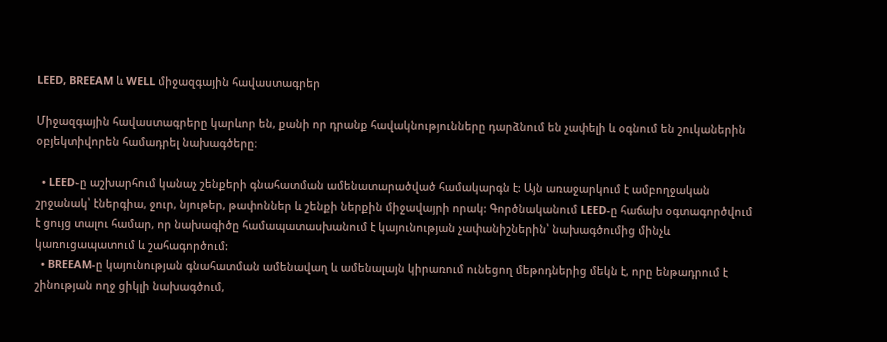LEED, BREEAM և WELL միջազգային հավաստագրեր

Միջազգային հավաստագրերը կարևոր են, քանի որ դրանք հավակնությունները դարձնում են չափելի և օգնում են շուկաներին օբյեկտիվորեն համադրել նախագծերը։

  • LEED֊ը աշխարհում կանաչ շենքերի գնահատման ամենատարածված համակարգն է: Այն առաջարկում է ամբողջական շրջանակ՝ էներգիա, ջուր, նյութեր, թափոններ և շենքի ներքին միջավայրի որակ: Գործնականում LEED-ը հաճախ օգտագործվում է ցույց տալու համար, որ նախագիծը համապատասխանում է կայունության չափանիշներին՝ նախագծումից մինչև կառուցապատում և շահագործում:
  • BREEAM-ը կայունության գնահատման ամենավաղ և ամենալայն կիրառում ունեցող մեթոդներից մեկն է, որը ենթադրում է շինության ողջ ցիկլի նախագծում,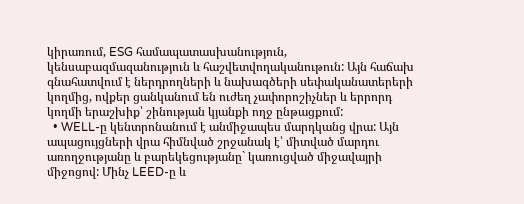կիրառում, ESG համապատասխանություն, կենսաբազմազանություն և հաշվետվողականութուն: Այն հաճախ գնահատվում է ներդրողների և նախագծերի սեփականատերերի կողմից, ովքեր ցանկանում են ուժեղ չափորոշիչներ և երրորդ կողմի երաշխիք՝ շինության կյանքի ողջ ընթացքում:
  • WELL-ը կենտրոնանում է անմիջապես մարդկանց վրա: Այն ապացույցների վրա հիմնված շրջանակ է՝ միտված մարդու առողջությանը և բարեկեցությանը` կառուցված միջավայրի միջոցով: Մինչ LEED-ը և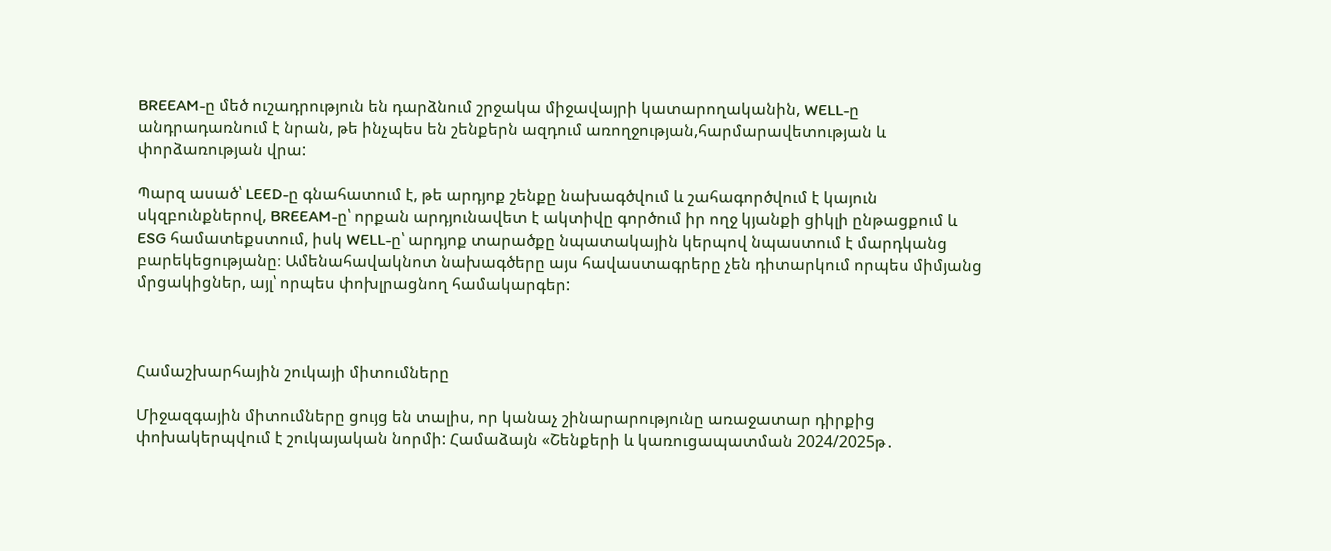BREEAM-ը մեծ ուշադրություն են դարձնում շրջակա միջավայրի կատարողականին, WELL-ը անդրադառնում է նրան, թե ինչպես են շենքերն ազդում առողջության,հարմարավետության և փորձառության վրա:

Պարզ ասած՝ LEED-ը գնահատում է, թե արդյոք շենքը նախագծվում և շահագործվում է կայուն սկզբունքներով, BREEAM-ը՝ որքան արդյունավետ է ակտիվը գործում իր ողջ կյանքի ցիկլի ընթացքում և ESG համատեքստում, իսկ WELL-ը՝ արդյոք տարածքը նպատակային կերպով նպաստում է մարդկանց բարեկեցությանը։ Ամենահավակնոտ նախագծերը այս հավաստագրերը չեն դիտարկում որպես միմյանց մրցակիցներ, այլ՝ որպես փոխլրացնող համակարգեր:



Համաշխարհային շուկայի միտումները

Միջազգային միտումները ցույց են տալիս, որ կանաչ շինարարությունը առաջատար դիրքից փոխակերպվում է շուկայական նորմի: Համաձայն «Շենքերի և կառուցապատման 2024/2025թ․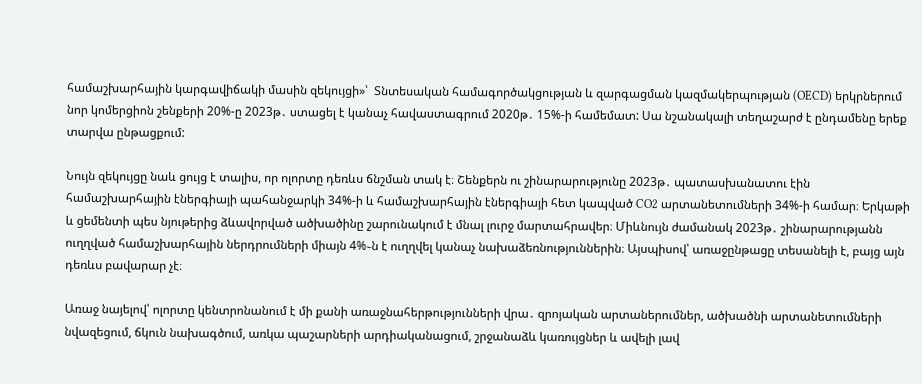համաշխարհային կարգավիճակի մասին զեկույցի»՝  Տնտեսական համագործակցության և զարգացման կազմակերպության (OECD) երկրներում նոր կոմերցիոն շենքերի 20%-ը 2023թ․ ստացել է կանաչ հավաստագրում 2020թ․ 15%-ի համեմատ: Սա նշանակալի տեղաշարժ է ընդամենը երեք տարվա ընթացքում:

Նույն զեկույցը նաև ցույց է տալիս, որ ոլորտը դեռևս ճնշման տակ է։ Շենքերն ու շինարարությունը 2023թ․ պատասխանատու էին համաշխարհային էներգիայի պահանջարկի 34%-ի և համաշխարհային էներգիայի հետ կապված CO2 արտանետումների 34%-ի համար։ Երկաթի և ցեմենտի պես նյութերից ձևավորված ածխածինը շարունակում է մնալ լուրջ մարտահրավեր։ Միևնույն ժամանակ 2023թ․ շինարարությանն ուղղված համաշխարհային ներդրումների միայն 4%֊ն է ուղղվել կանաչ նախաձեռնություններին։ Այսպիսով՝ առաջընթացը տեսանելի է, բայց այն դեռևս բավարար չէ։

Առաջ նայելով՝ ոլորտը կենտրոնանում է մի քանի առաջնահերթությունների վրա․ զրոյական արտաներումներ, ածխածնի արտանետումների նվազեցում, ճկուն նախագծում, առկա պաշարների արդիականացում, շրջանաձև կառույցներ և ավելի լավ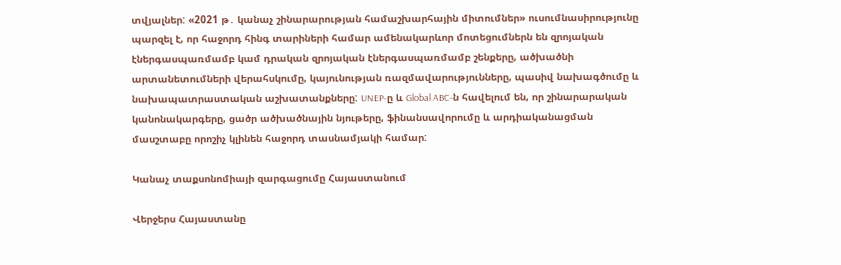տվյալներ: «2021 թ․ կանաչ շինարարության համաշխարհային միտումներ» ուսումնասիրությունը պարզել է, որ հաջորդ հինգ տարիների համար ամենակարևոր մոտեցումներն են զրոյական էներգասպառմամբ կամ դրական զրոյական էներգասպառմամբ շենքերը, ածխածնի արտանետումների վերահսկումը, կայունության ռազմավարությունները, պասիվ նախագծումը և նախապատրաստական աշխատանքները: UNEP-ը և Global ABC-ն հավելում են, որ շինարարական կանոնակարգերը, ցածր ածխածնային նյութերը, ֆինանսավորումը և արդիականացման մասշտաբը որոշիչ կլինեն հաջորդ տասնամյակի համար:

Կանաչ տաքսոնոմիայի զարգացումը Հայաստանում

Վերջերս Հայաստանը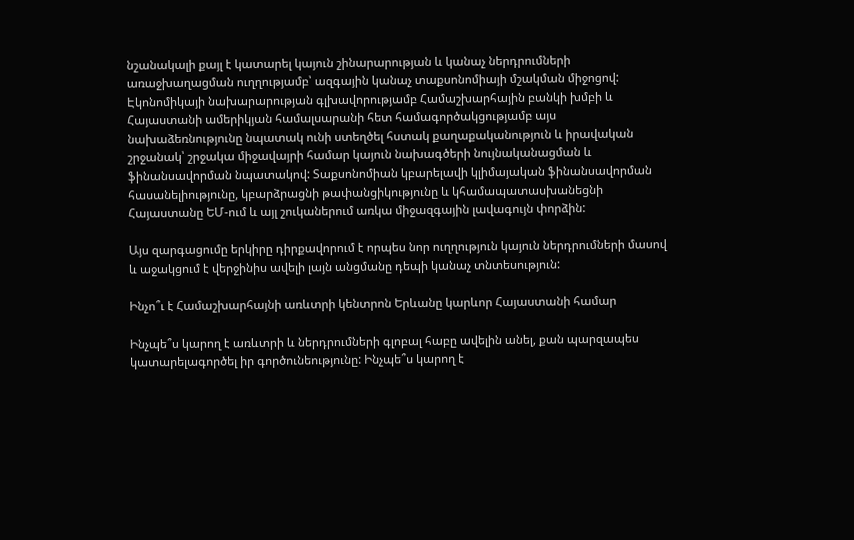նշանակալի քայլ է կատարել կայուն շինարարության և կանաչ ներդրումների առաջխաղացման ուղղությամբ՝ ազգային կանաչ տաքսոնոմիայի մշակման միջոցով: Էկոնոմիկայի նախարարության գլխավորությամբ Համաշխարհային բանկի խմբի և Հայաստանի ամերիկյան համալսարանի հետ համագործակցությամբ այս նախաձեռնությունը նպատակ ունի ստեղծել հստակ քաղաքականություն և իրավական շրջանակ՝ շրջակա միջավայրի համար կայուն նախագծերի նույնականացման և ֆինանսավորման նպատակով: Տաքսոնոմիան կբարելավի կլիմայական ֆինանսավորման հասանելիությունը, կբարձրացնի թափանցիկությունը և կհամապատասխանեցնի Հայաստանը ԵՄ-ում և այլ շուկաներում առկա միջազգային լավագույն փորձին:

Այս զարգացումը երկիրը դիրքավորում է որպես նոր ուղղություն կայուն ներդրումների մասով և աջակցում է վերջինիս ավելի լայն անցմանը դեպի կանաչ տնտեսություն:

Ինչո՞ւ է Համաշխարհայնի առևտրի կենտրոն Երևանը կարևոր Հայաստանի համար

Ինչպե՞ս կարող է առևտրի և ներդրումների գլոբալ հաբը ավելին անել, քան պարզապես կատարելագործել իր գործունեությունը: Ինչպե՞ս կարող է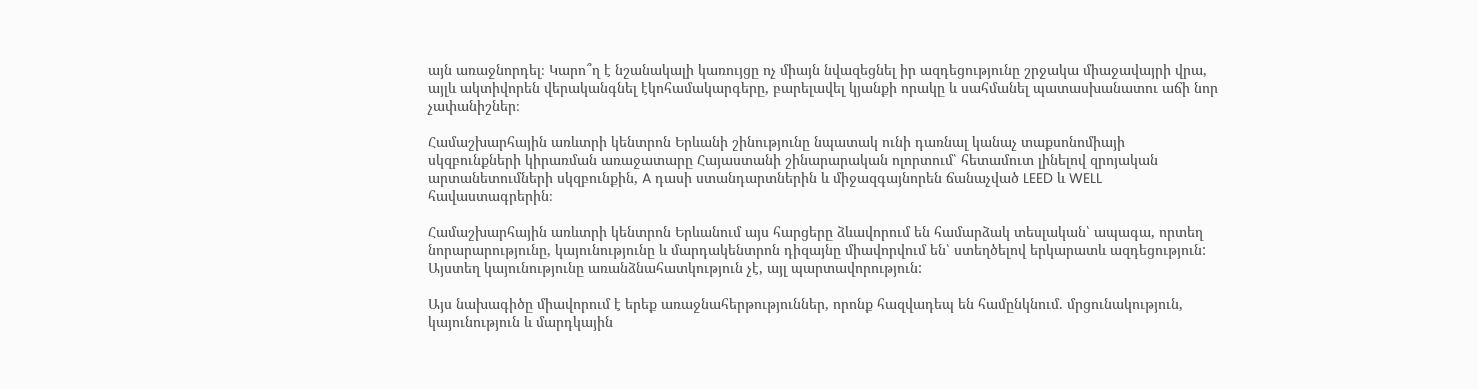այն առաջնորդել։ Կարո՞ղ է նշանակալի կառույցը ոչ միայն նվազեցնել իր ազդեցությունը շրջակա միաջավայրի վրա, այլև ակտիվորեն վերականգնել էկոհամակարգերը, բարելավել կյանքի որակը և սահմանել պատասխանատու աճի նոր չափանիշներ։

Համաշխարհային առևտրի կենտրոն Երևանի շինությունը նպատակ ունի դառնալ կանաչ տաքսոնոմիայի սկզբունքների կիրառման առաջատարը Հայաստանի շինարարական ոլորտում՝ հետամուտ լինելով զրոյական արտանետումների սկզբունքին, A դասի ստանդարտներին և միջազգայնորեն ճանաչված LEED և WELL հավաստագրերին։

Համաշխարհային առևտրի կենտրոն Երևանում այս հարցերը ձևավորում են համարձակ տեսլական՝ ապագա, որտեղ նորարարությունը, կայունությունը և մարդակենտրոն դիզայնը միավորվում են՝ ստեղծելով երկարատև ազդեցություն: Այստեղ կայունությունը առանձնահատկություն չէ, այլ պարտավորություն:

Այս նախագիծը միավորում է երեք առաջնահերթություններ, որոնք հազվադեպ են համընկնում. մրցունակություն, կայունություն և մարդկային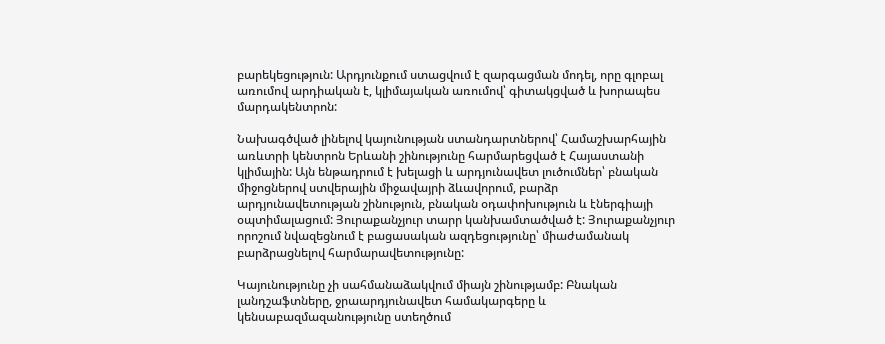բարեկեցություն: Արդյունքում ստացվում է զարգացման մոդել, որը գլոբալ առումով արդիական է, կլիմայական առումով՝ գիտակցված և խորապես մարդակենտրոն:

Նախագծված լինելով կայունության ստանդարտներով՝ Համաշխարհային առևտրի կենտրոն Երևանի շինությունը հարմարեցված է Հայաստանի կլիմային: Այն ենթադրում է խելացի և արդյունավետ լուծումներ՝ բնական միջոցներով ստվերային միջավայրի ձևավորում, բարձր արդյունավետության շինություն, բնական օդափոխություն և էներգիայի օպտիմալացում: Յուրաքանչյուր տարր կանխամտածված է: Յուրաքանչյուր որոշում նվազեցնում է բացասական ազդեցությունը՝ միաժամանակ բարձրացնելով հարմարավետությունը:

Կայունությունը չի սահմանաձակվում միայն շինությամբ: Բնական լանդշաֆտները, ջրաարդյունավետ համակարգերը և կենսաբազմազանությունը ստեղծում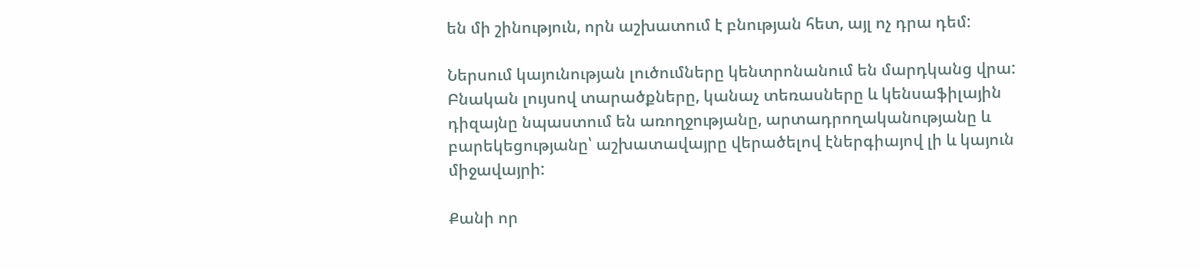են մի շինություն, որն աշխատում է բնության հետ, այլ ոչ դրա դեմ:

Ներսում կայունության լուծումները կենտրոնանում են մարդկանց վրա: Բնական լույսով տարածքները, կանաչ տեռասները և կենսաֆիլային դիզայնը նպաստում են առողջությանը, արտադրողականությանը և բարեկեցությանը՝ աշխատավայրը վերածելով էներգիայով լի և կայուն միջավայրի:

Քանի որ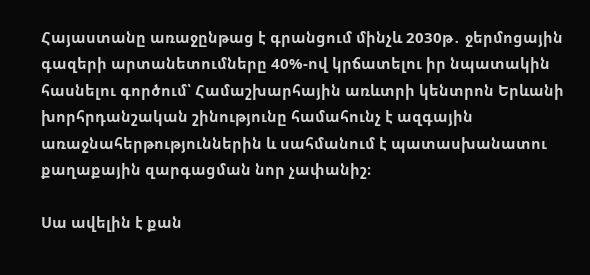Հայաստանը առաջընթաց է գրանցում մինչև 2030թ․ ջերմոցային գազերի արտանետումները 40%-ով կրճատելու իր նպատակին հասնելու գործում՝ Համաշխարհային առևտրի կենտրոն Երևանի խորհրդանշական շինությունը համահունչ է ազգային առաջնահերթություններին և սահմանում է պատասխանատու քաղաքային զարգացման նոր չափանիշ։

Սա ավելին է քան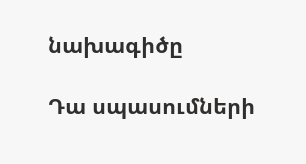նախագիծը

Դա սպասումների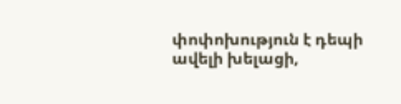փոփոխություն է դեպի ավելի խելացի,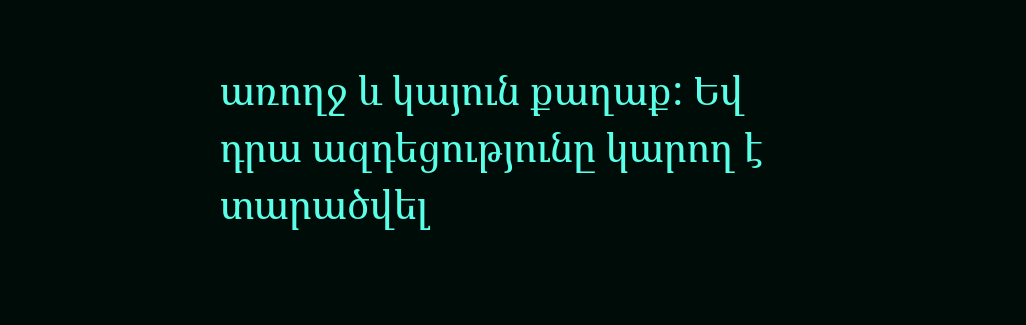առողջ և կայուն քաղաք: Եվ դրա ազդեցությունը կարող է տարածվել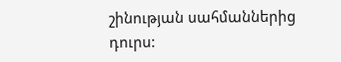շինության սահմաններից դուրս: